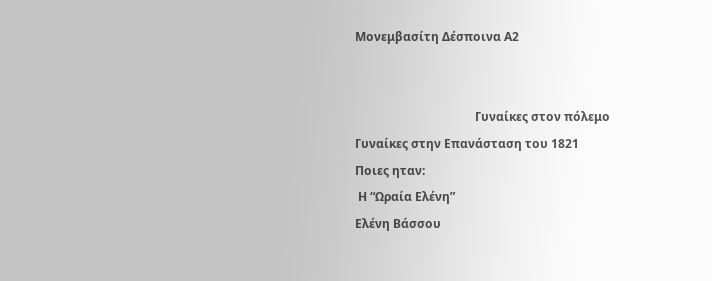Μονεμβασίτη Δέσποινα Α2


                                        Γυναίκες στον πόλεμο
Γυναίκες στην Επανάσταση του 1821
Ποιες ηταν:
 Η “Ωραία Ελένη”
Ελένη Βάσσου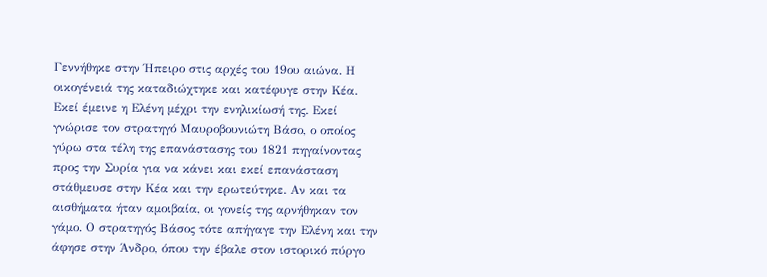Γεννήθηκε στην Ήπειρο στις αρχές του 19ου αιώνα. Η οικογένειά της καταδιώχτηκε και κατέφυγε στην Κέα. Εκεί έμεινε η Ελένη μέχρι την ενηλικίωσή της. Εκεί γνώρισε τον στρατηγό Μαυροβουνιώτη Βάσο, ο οποίος γύρω στα τέλη της επανάστασης του 1821 πηγαίνοντας προς την Συρία για να κάνει και εκεί επανάσταση στάθμευσε στην Κέα και την ερωτεύτηκε. Αν και τα αισθήματα ήταν αμοιβαία, οι γονείς της αρνήθηκαν τον γάμο. Ο στρατηγός Βάσος τότε απήγαγε την Ελένη και την άφησε στην Άνδρο, όπου την έβαλε στον ιστορικό πύργο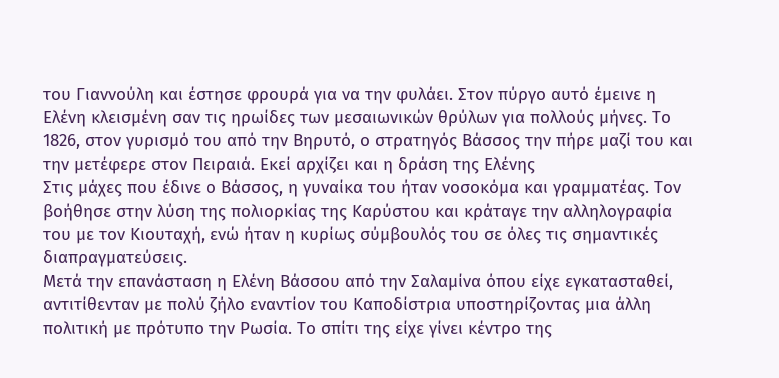του Γιαννούλη και έστησε φρουρά για να την φυλάει. Στον πύργο αυτό έμεινε η Ελένη κλεισμένη σαν τις ηρωίδες των μεσαιωνικών θρύλων για πολλούς μήνες. Το 1826, στον γυρισμό του από την Βηρυτό, ο στρατηγός Βάσσος την πήρε μαζί του και την μετέφερε στον Πειραιά. Εκεί αρχίζει και η δράση της Ελένης
Στις μάχες που έδινε ο Βάσσος, η γυναίκα του ήταν νοσοκόμα και γραμματέας. Τον βοήθησε στην λύση της πολιορκίας της Καρύστου και κράταγε την αλληλογραφία του με τον Κιουταχή, ενώ ήταν η κυρίως σύμβουλός του σε όλες τις σημαντικές διαπραγματεύσεις.
Μετά την επανάσταση η Ελένη Βάσσου από την Σαλαμίνα όπου είχε εγκατασταθεί, αντιτίθενταν με πολύ ζήλο εναντίον του Καποδίστρια υποστηρίζοντας μια άλλη πολιτική με πρότυπο την Ρωσία. Το σπίτι της είχε γίνει κέντρο της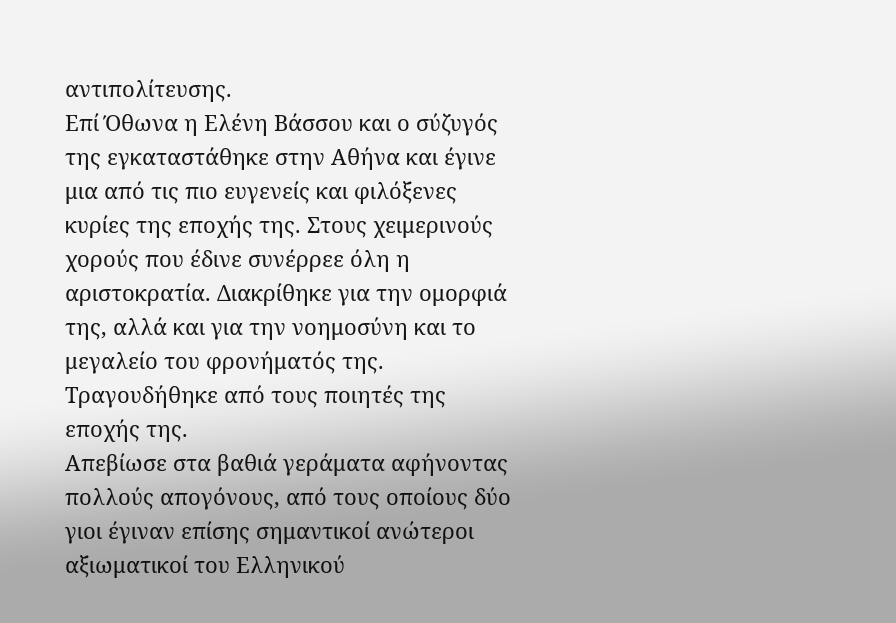αντιπολίτευσης.
Επί Όθωνα η Ελένη Βάσσου και ο σύζυγός της εγκαταστάθηκε στην Αθήνα και έγινε μια από τις πιο ευγενείς και φιλόξενες κυρίες της εποχής της. Στους χειμερινούς χορούς που έδινε συνέρρεε όλη η αριστοκρατία. Διακρίθηκε για την ομορφιά της, αλλά και για την νοημοσύνη και το μεγαλείο του φρονήματός της. Τραγουδήθηκε από τους ποιητές της εποχής της.
Απεβίωσε στα βαθιά γεράματα αφήνοντας πολλούς απογόνους, από τους οποίους δύο γιοι έγιναν επίσης σημαντικοί ανώτεροι αξιωματικοί του Ελληνικού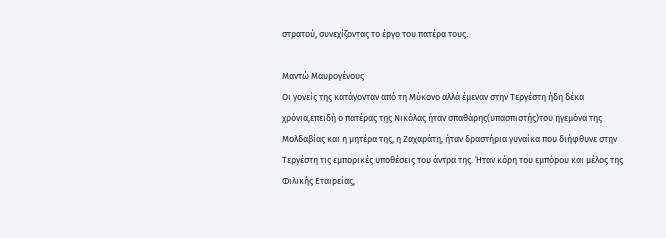στρατού, συνεχίζοντας το έργο του πατέρα τους.

Μαντώ Μαυρογένους
Οι γονείς της κατάγονταν από τη Μύκονο αλλά έμεναν στην Τεργέστη ήδη δέκα χρόνια,επειδή ο πατέρας της Νικόλας ήταν σπαθάρης(υπασπιστής)του ηγεμόνα της Μολδαβίας και η μητέρα της, η Ζαχαράτη, ήταν δραστήρια γυναίκα που διήφθυνε στην Τεργέστη τις εμπορικές υποθέσεις του άντρα της. Ήταν κόρη του εμπόρου και μέλος της Φιλικής Εταιρείας,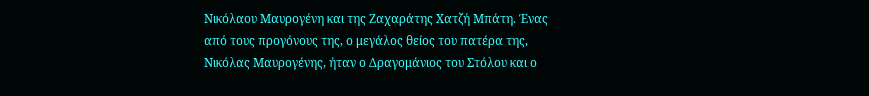Νικόλαου Μαυρογένη και της Ζαχαράτης Χατζή Μπάτη. Ένας από τους προγόνους της, ο μεγάλος θείος του πατέρα της, Νικόλας Μαυρογένης, ήταν ο Δραγομάνιος του Στόλου και ο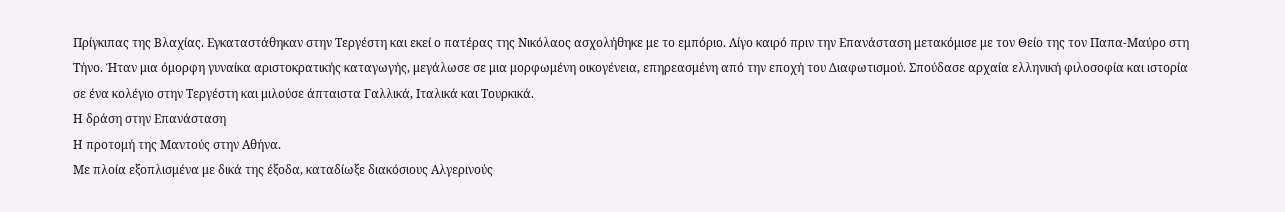Πρίγκιπας της Βλαχίας. Εγκαταστάθηκαν στην Τεργέστη και εκεί ο πατέρας της Νικόλαος ασχολήθηκε με το εμπόριο. Λίγο καιρό πριν την Επανάσταση μετακόμισε με τον Θείο της τον Παπα-Μαύρο στη Τήνο. Ήταν μια όμορφη γυναίκα αριστοκρατικής καταγωγής, μεγάλωσε σε μια μορφωμένη οικογένεια, επηρεασμένη από την εποχή του Διαφωτισμού. Σπούδασε αρχαία ελληνική φιλοσοφία και ιστορία σε ένα κολέγιο στην Τεργέστη και μιλούσε άπταιστα Γαλλικά, Ιταλικά και Τουρκικά.
Η δράση στην Επανάσταση
Η προτομή της Μαντούς στην Αθήνα.
Με πλοία εξοπλισμένα με δικά της έξοδα, καταδίωξε διακόσιους Αλγερινούς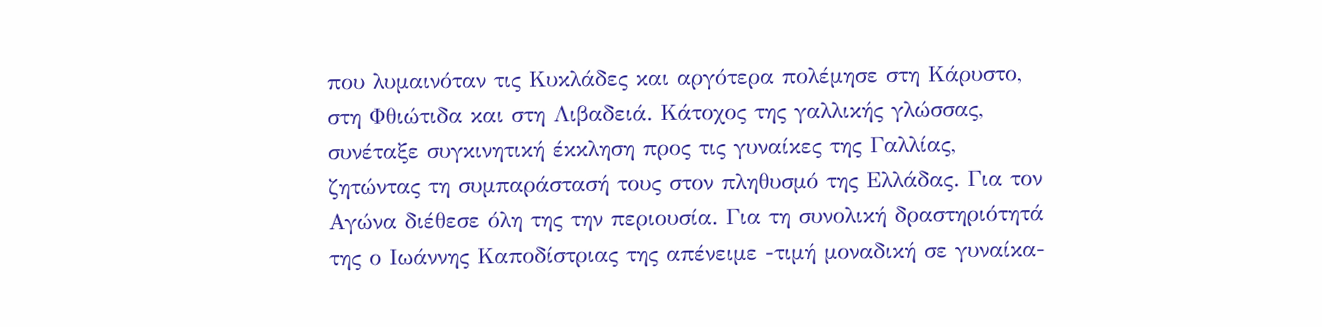που λυμαινόταν τις Κυκλάδες και αργότερα πολέμησε στη Κάρυστο, στη Φθιώτιδα και στη Λιβαδειά. Κάτοχος της γαλλικής γλώσσας, συνέταξε συγκινητική έκκληση προς τις γυναίκες της Γαλλίας, ζητώντας τη συμπαράστασή τους στον πληθυσμό της Ελλάδας. Για τον Αγώνα διέθεσε όλη της την περιουσία. Για τη συνολική δραστηριότητά της ο Ιωάννης Καποδίστριας της απένειμε -τιμή μοναδική σε γυναίκα-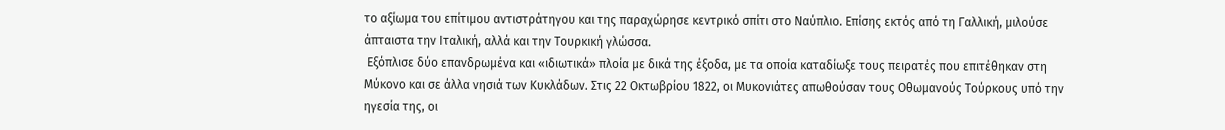το αξίωμα του επίτιμου αντιστράτηγου και της παραχώρησε κεντρικό σπίτι στο Ναύπλιο. Επίσης εκτός από τη Γαλλική, μιλούσε άπταιστα την Ιταλική, αλλά και την Τουρκική γλώσσα.
 Εξόπλισε δύο επανδρωμένα και «ιδιωτικά» πλοία με δικά της έξοδα, με τα οποία καταδίωξε τους πειρατές που επιτέθηκαν στη Μύκονο και σε άλλα νησιά των Κυκλάδων. Στις 22 Οκτωβρίου 1822, οι Μυκονιάτες απωθούσαν τους Οθωμανούς Τούρκους υπό την ηγεσία της, οι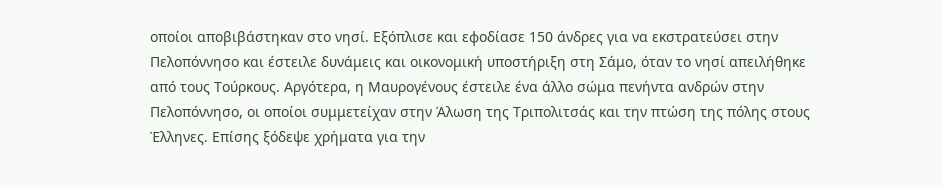οποίοι αποβιβάστηκαν στο νησί. Εξόπλισε και εφοδίασε 150 άνδρες για να εκστρατεύσει στην Πελοπόννησο και έστειλε δυνάμεις και οικονομική υποστήριξη στη Σάμο, όταν το νησί απειλήθηκε από τους Τούρκους. Αργότερα, η Μαυρογένους έστειλε ένα άλλο σώμα πενήντα ανδρών στην Πελοπόννησο, οι οποίοι συμμετείχαν στην Άλωση της Τριπολιτσάς και την πτώση της πόλης στους Έλληνες. Επίσης ξόδεψε χρήματα για την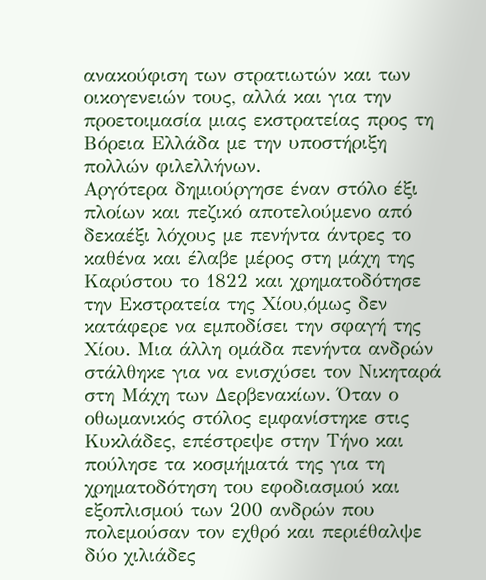ανακούφιση των στρατιωτών και των οικογενειών τους, αλλά και για την προετοιμασία μιας εκστρατείας προς τη Βόρεια Ελλάδα με την υποστήριξη πολλών φιλελλήνων.
Αργότερα δημιούργησε έναν στόλο έξι πλοίων και πεζικό αποτελούμενο από δεκαέξι λόχους με πενήντα άντρες το καθένα και έλαβε μέρος στη μάχη της Καρύστου το 1822 και χρηματοδότησε την Εκστρατεία της Χίου,όμως δεν κατάφερε να εμποδίσει την σφαγή της Χίου. Μια άλλη ομάδα πενήντα ανδρών στάλθηκε για να ενισχύσει τον Νικηταρά στη Μάχη των Δερβενακίων. Όταν ο οθωμανικός στόλος εμφανίστηκε στις Κυκλάδες, επέστρεψε στην Τήνο και πούλησε τα κοσμήματά της για τη χρηματοδότηση του εφοδιασμού και εξοπλισμού των 200 ανδρών που πολεμούσαν τον εχθρό και περιέθαλψε δύο χιλιάδες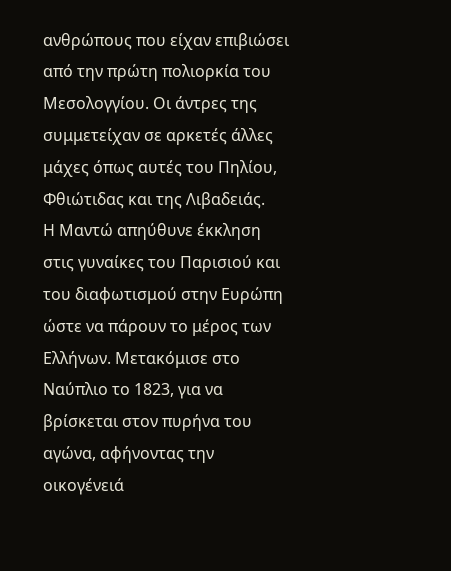ανθρώπους που είχαν επιβιώσει από την πρώτη πολιορκία του Μεσολογγίου. Οι άντρες της συμμετείχαν σε αρκετές άλλες μάχες όπως αυτές του Πηλίου, Φθιώτιδας και της Λιβαδειάς.
Η Μαντώ απηύθυνε έκκληση στις γυναίκες του Παρισιού και του διαφωτισμού στην Ευρώπη ώστε να πάρουν το μέρος των Ελλήνων. Μετακόμισε στο Ναύπλιο το 1823, για να βρίσκεται στον πυρήνα του αγώνα, αφήνοντας την οικογένειά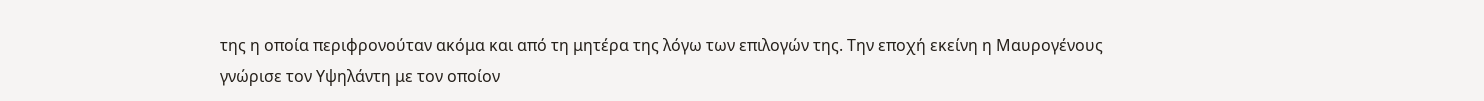της η οποία περιφρονούταν ακόμα και από τη μητέρα της λόγω των επιλογών της. Την εποχή εκείνη η Μαυρογένους γνώρισε τον Υψηλάντη με τον οποίον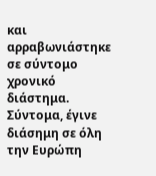και αρραβωνιάστηκε σε σύντομο χρονικό διάστημα. Σύντομα, έγινε διάσημη σε όλη την Ευρώπη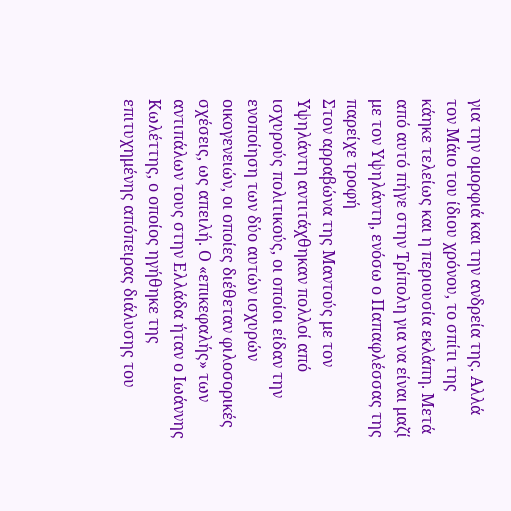για την ομορφιά και την ανδρεία της. Αλλά τον Μάιο του ίδιου χρόνου, το σπίτι της κάηκε τελείως και η περιουσία εκλάπη. Μετά από αυτό πήγε στην Τρίπολη για να είναι μαζί με τον Υψηλάντη, ενόσω ο Παπαφλέσσας της παρείχε τροφή
Στον αρραβώνα της Μαντούς με τον Υψηλάντη αντιτάχθηκαν πολλοί από ισχυρούς πολιτικούς, οι οποίοι είδαν την ενοποίηση των δύο αυτών ισχυρών οικογενειών, οι οποίες διέθεταν φιλοσορικές σχέσεις, ως απειλή. Ο «επικεφαλής» των αντιπάλων τους στην Ελλάδα ήταν ο Ιωάννης Κωλέττης, ο οποίος ηγήθηκε της επιτυχημένης απόπειρας διάλυσης του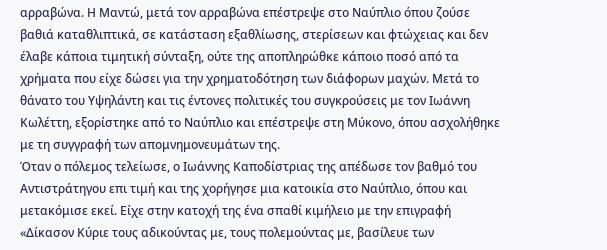αρραβώνα. Η Μαντώ, μετά τον αρραβώνα επέστρεψε στο Ναύπλιο όπου ζούσε βαθιά καταθλιπτικά, σε κατάσταση εξαθλίωσης, στερίσεων και φτώχειας και δεν έλαβε κάποια τιμητική σύνταξη, ούτε της αποπληρώθκε κάποιο ποσό από τα χρήματα που είχε δώσει για την χρηματοδότηση των διάφορων μαχών. Μετά το θάνατο του Υψηλάντη και τις έντονες πολιτικές του συγκρούσεις με τον Ιωάννη Κωλέττη, εξορίστηκε από το Ναύπλιο και επέστρεψε στη Μύκονο, όπου ασχολήθηκε με τη συγγραφή των απομνημονευμάτων της.
Όταν ο πόλεμος τελείωσε, ο Ιωάννης Καποδίστριας της απέδωσε τον βαθμό του Αντιστράτηγου επι τιμή και της χορήγησε μια κατοικία στο Ναύπλιο, όπου και μετακόμισε εκεί. Είχε στην κατοχή της ένα σπαθί κιμήλειο με την επιγραφή «Δίκασον Κύριε τους αδικούντας με, τους πολεμούντας με, βασίλευε των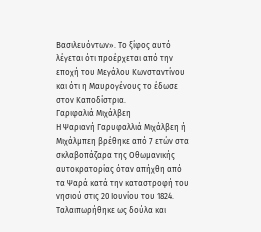Βασιλευόντων». Το ξίφος αυτό λέγεται ότι προέρχεται από την εποχή του Μεγάλου Κωνσταντίνου και ότι η Μαυρογένους το έδωσε στον Καποδίστρια.
Γαριφαλιά Μιχάλβεη
Η Ψαριανή Γαρυφαλλιά Μιχάλβεη ή Μιχάλμπεη βρέθηκε από 7 ετών στα σκλαβοπάζαρα της Οθωμανικής αυτοκρατορίας όταν απήχθη από τα Ψαρά κατά την καταστροφή του νησιού στις 20 Ιουνίου του 1824. Ταλαιπωρήθηκε ως δούλα και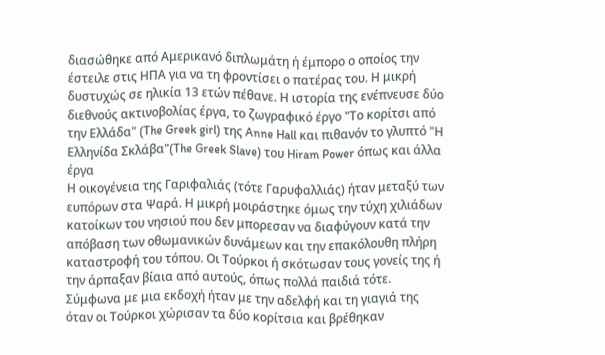διασώθηκε από Αμερικανό διπλωμάτη ή έμπορο ο οποίος την έστειλε στις ΗΠΑ για να τη φροντίσει ο πατέρας του. Η μικρή δυστυχώς σε ηλικία 13 ετών πέθανε. Η ιστορία της ενέπνευσε δύο διεθνούς ακτινοβολίας έργα, το ζωγραφικό έργο "Το κορίτσι από την Ελλάδα" (The Greek girl) της Anne Hall και πιθανόν το γλυπτό "Η Ελληνίδα Σκλάβα"(The Greek Slave) του Hiram Power όπως και άλλα έργα
Η οικογένεια της Γαριφαλιάς (τότε Γαρυφαλλιάς) ήταν μεταξύ των ευπόρων στα Ψαρά. Η μικρή μοιράστηκε όμως την τύχη χιλιάδων κατοίκων του νησιού που δεν μπορεσαν να διαφύγουν κατά την απόβαση των οθωμανικών δυνάμεων και την επακόλουθη πλήρη καταστροφή του τόπου. Οι Τούρκοι ή σκότωσαν τους γονείς της ή την άρπαξαν βίαια από αυτούς, όπως πολλά παιδιά τότε. Σύμφωνα με μια εκδοχή ήταν με την αδελφή και τη γιαγιά της όταν οι Τούρκοι χώρισαν τα δύο κορίτσια και βρέθηκαν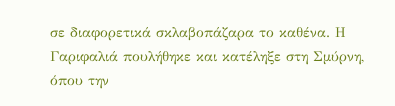σε διαφορετικά σκλαβοπάζαρα το καθένα. Η Γαριφαλιά πουλήθηκε και κατέληξε στη Σμύρνη, όπου την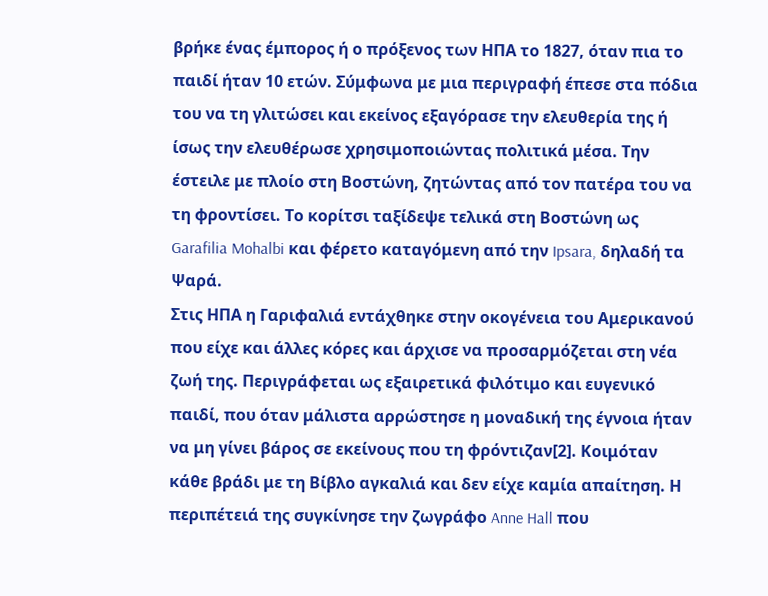βρήκε ένας έμπορος ή ο πρόξενος των ΗΠΑ το 1827, όταν πια το παιδί ήταν 10 ετών. Σύμφωνα με μια περιγραφή έπεσε στα πόδια του να τη γλιτώσει και εκείνος εξαγόρασε την ελευθερία της ή ίσως την ελευθέρωσε χρησιμοποιώντας πολιτικά μέσα. Την έστειλε με πλοίο στη Βοστώνη, ζητώντας από τον πατέρα του να τη φροντίσει. Το κορίτσι ταξίδεψε τελικά στη Βοστώνη ως Garafilia Mohalbi και φέρετο καταγόμενη από την Ipsara, δηλαδή τα Ψαρά.
Στις ΗΠΑ η Γαριφαλιά εντάχθηκε στην οκογένεια του Αμερικανού που είχε και άλλες κόρες και άρχισε να προσαρμόζεται στη νέα ζωή της. Περιγράφεται ως εξαιρετικά φιλότιμο και ευγενικό παιδί, που όταν μάλιστα αρρώστησε η μοναδική της έγνοια ήταν να μη γίνει βάρος σε εκείνους που τη φρόντιζαν[2]. Κοιμόταν κάθε βράδι με τη Βίβλο αγκαλιά και δεν είχε καμία απαίτηση. Η περιπέτειά της συγκίνησε την ζωγράφο Anne Hall που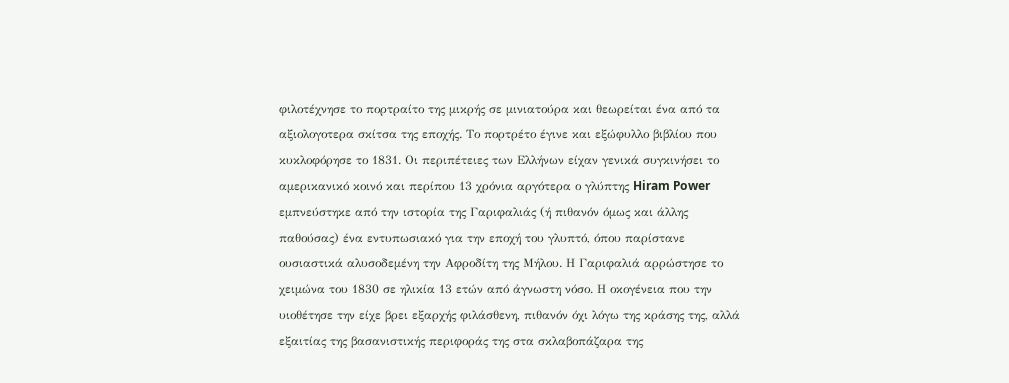φιλοτέχνησε το πορτραίτο της μικρής σε μινιατούρα και θεωρείται ένα από τα αξιολογοτερα σκίτσα της εποχής. Το πορτρέτο έγινε και εξώφυλλο βιβλίου που κυκλοφόρησε το 1831. Οι περιπέτειες των Ελλήνων είχαν γενικά συγκινήσει το αμερικανικό κοινό και περίπου 13 χρόνια αργότερα ο γλύπτης Hiram Power εμπνεύστηκε από την ιστορία της Γαριφαλιάς (ή πιθανόν όμως και άλλης παθούσας) ένα εντυπωσιακό για την εποχή του γλυπτό, όπου παρίστανε ουσιαστικά αλυσοδεμένη την Αφροδίτη της Μήλου. Η Γαριφαλιά αρρώστησε το χειμώνα του 1830 σε ηλικία 13 ετών από άγνωστη νόσο. Η οκογένεια που την υιοθέτησε την είχε βρει εξαρχής φιλάσθενη, πιθανόν όχι λόγω της κράσης της, αλλά εξαιτίας της βασανιστικής περιφοράς της στα σκλαβοπάζαρα της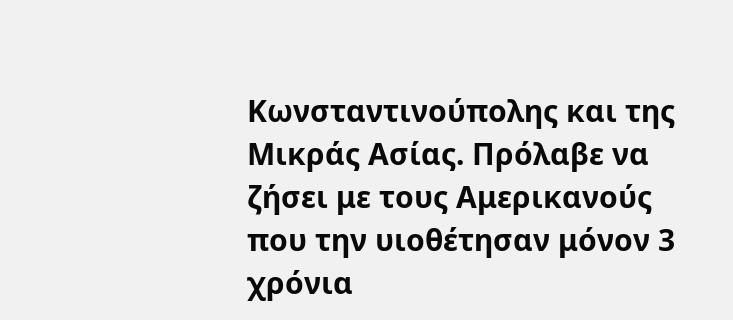Κωνσταντινούπολης και της Μικράς Ασίας. Πρόλαβε να ζήσει με τους Αμερικανούς που την υιοθέτησαν μόνον 3 χρόνια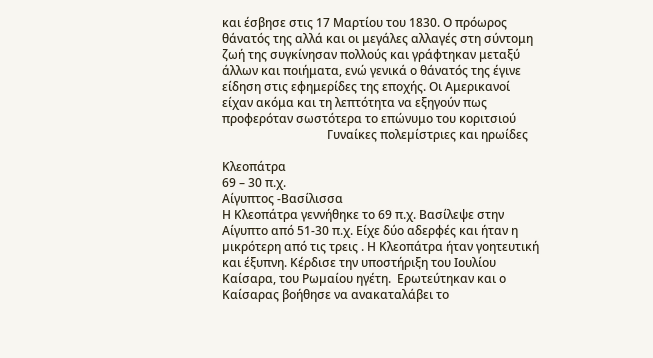και έσβησε στις 17 Μαρτίου του 1830. Ο πρόωρος θάνατός της αλλά και οι μεγάλες αλλαγές στη σύντομη ζωή της συγκίνησαν πολλούς και γράφτηκαν μεταξύ άλλων και ποιήματα, ενώ γενικά ο θάνατός της έγινε είδηση στις εφημερίδες της εποχής. Οι Αμερικανοί είχαν ακόμα και τη λεπτότητα να εξηγούν πως προφερόταν σωστότερα το επώνυμο του κοριτσιού
                                   Γυναίκες πολεµίστριες και ηρωίδες

Κλεοπάτρα
69 – 30 π.χ.
Αίγυπτος -Βασίλισσα
Η Κλεοπάτρα γεννήθηκε το 69 π.χ. Βασίλεψε στην Αίγυπτο από 51-30 π.χ. Είχε δύο αδερφές και ήταν η µικρότερη από τις τρεις . Η Κλεοπάτρα ήταν γοητευτική και έξυπνη. Κέρδισε την υποστήριξη του Ιουλίου Καίσαρα, του Ρωµαίου ηγέτη.  Ερωτεύτηκαν και ο Καίσαρας βοήθησε να ανακαταλάβει το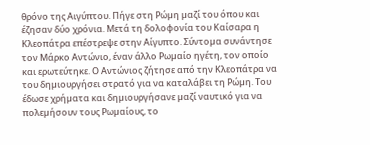θρόνο της Αιγύπτου. Πήγε στη Ρώµη µαζί του όπου και έζησαν δύο χρόνια. Μετά τη δολοφονία του Καίσαρα η Κλεοπάτρα επέστρεψε στην Αίγυπτο. Σύντοµα συνάντησε τον Μάρκο Αντώνιο, έναν άλλο Ρωµαίο ηγέτη, τον οποίο και ερωτεύτηκε. Ο Αντώνιος ζήτησε από την Κλεοπάτρα να του δηµιουργήσει στρατό για να καταλάβει τη Ρώµη. Του έδωσε χρήµατα και δηµιουργήσανε µαζί ναυτικό για να πολεµήσουν τους Ρωµαίους, το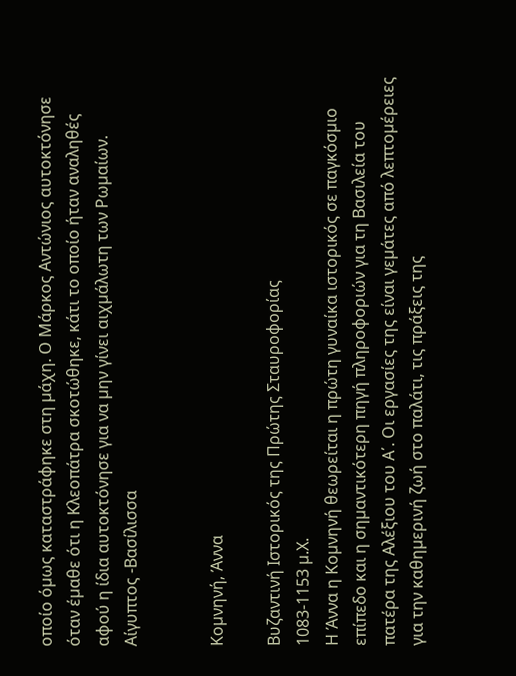οποίο όµως καταστράφηκε στη µάχη. Ο Μάρκος Αντώνιος αυτοκτόνησε όταν έµαθε ότι η Κλεοπάτρα σκοτώθηκε, κάτι το οποίο ήταν αναληθές αφού η ίδια αυτοκτόνησε για να µην γίνει αιχµάλωτη των Ρωµαίων. Αίγυπτος -Βασίλισσα


Κοµνηνή, Άννα

Βυζαντινή Ιστορικός της Πρώτης Σταυροφορίας
1083-1153 µ.Χ.
Η Άννα η Κοµνηνή θεωρείται η πρώτη γυναίκα ιστορικός σε παγκόσµιο επίπεδο και η σηµαντικότερη πηγή πληροφοριών για τη Βασιλεία του πατέρα της Αλέξιου του Α΄. Οι εργασίες της είναι γεµάτες από λεπτοµέρειες για την καθηµερινή ζωή στο παλάτι, τις πράξεις της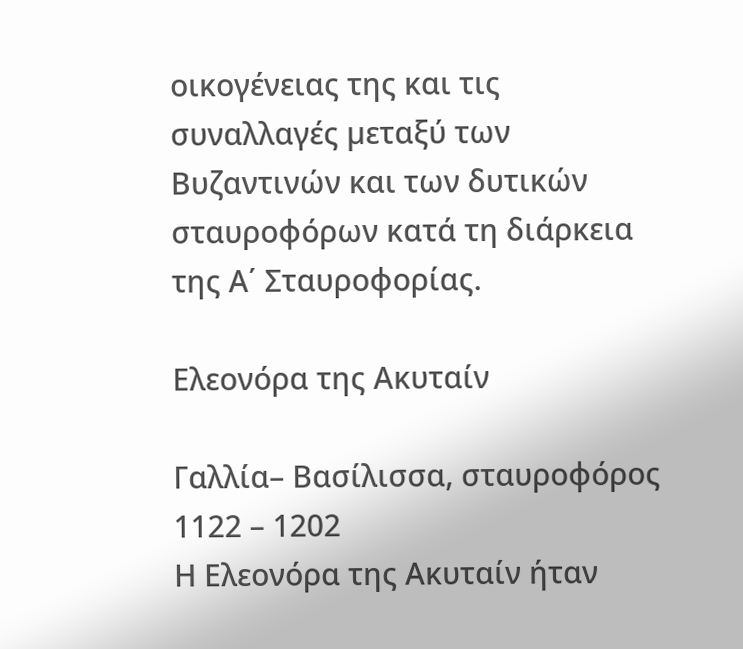οικογένειας της και τις συναλλαγές µεταξύ των Βυζαντινών και των δυτικών σταυροφόρων κατά τη διάρκεια της Α΄ Σταυροφορίας.

Ελεονόρα της Ακυταίν

Γαλλία– Βασίλισσα, σταυροφόρος
1122 – 1202
Η Ελεονόρα της Ακυταίν ήταν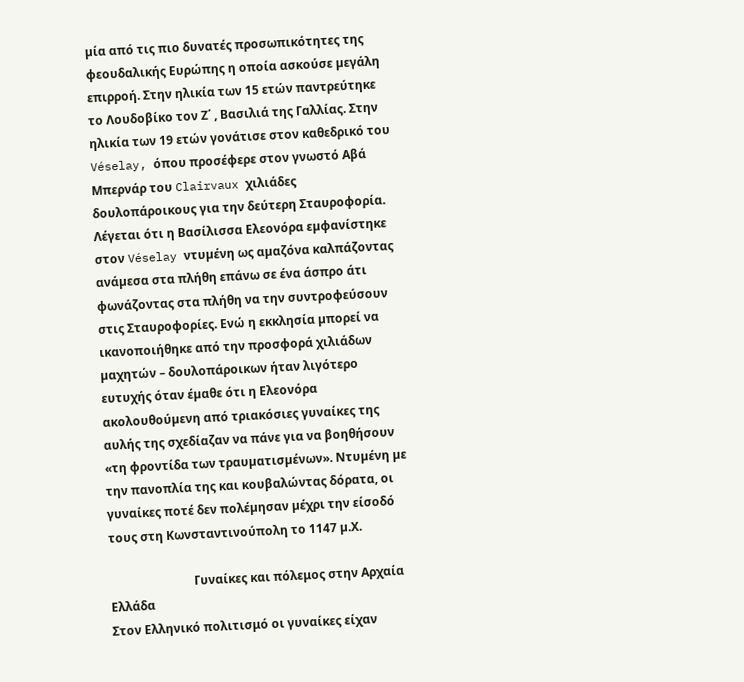µία από τις πιο δυνατές προσωπικότητες της φεουδαλικής Ευρώπης η οποία ασκούσε µεγάλη επιρροή. Στην ηλικία των 15 ετών παντρεύτηκε το Λουδοβίκο τον Ζ΄ , Βασιλιά της Γαλλίας. Στην ηλικία των 19 ετών γονάτισε στον καθεδρικό του Véselay, όπου προσέφερε στον γνωστό Αβά Μπερνάρ του Clairvaux χιλιάδες δουλοπάροικους για την δεύτερη Σταυροφορία. Λέγεται ότι η Βασίλισσα Ελεονόρα εµφανίστηκε στον Véselay ντυµένη ως αµαζόνα καλπάζοντας ανάµεσα στα πλήθη επάνω σε ένα άσπρο άτι φωνάζοντας στα πλήθη να την συντροφεύσουν στις Σταυροφορίες. Ενώ η εκκλησία µπορεί να ικανοποιήθηκε από την προσφορά χιλιάδων µαχητών – δουλοπάροικων ήταν λιγότερο ευτυχής όταν έµαθε ότι η Ελεονόρα ακολουθούµενη από τριακόσιες γυναίκες της αυλής της σχεδίαζαν να πάνε για να βοηθήσουν «τη φροντίδα των τραυµατισµένων». Ντυµένη µε την πανοπλία της και κουβαλώντας δόρατα, οι γυναίκες ποτέ δεν πολέµησαν µέχρι την είσοδό τους στη Κωνσταντινούπολη το 1147 µ.Χ.

                            Γυναίκες και πόλεμος στην Αρχαία Ελλάδα
Στον Ελληνικό πολιτισμό οι γυναίκες είχαν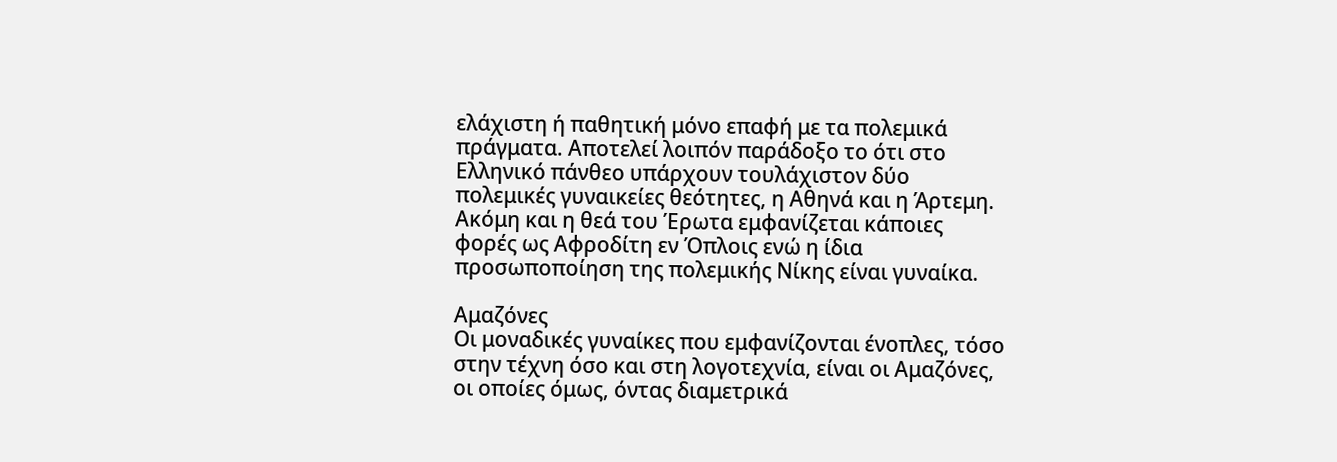ελάχιστη ή παθητική μόνο επαφή με τα πολεμικά πράγματα. Αποτελεί λοιπόν παράδοξο το ότι στο Ελληνικό πάνθεο υπάρχουν τουλάχιστον δύο πολεμικές γυναικείες θεότητες, η Αθηνά και η Άρτεμη. Ακόμη και η θεά του Έρωτα εμφανίζεται κάποιες φορές ως Αφροδίτη εν Όπλοις ενώ η ίδια προσωποποίηση της πολεμικής Νίκης είναι γυναίκα.

Αμαζόνες
Οι μοναδικές γυναίκες που εμφανίζονται ένοπλες, τόσο στην τέχνη όσο και στη λογοτεχνία, είναι οι Αμαζόνες, οι οποίες όμως, όντας διαμετρικά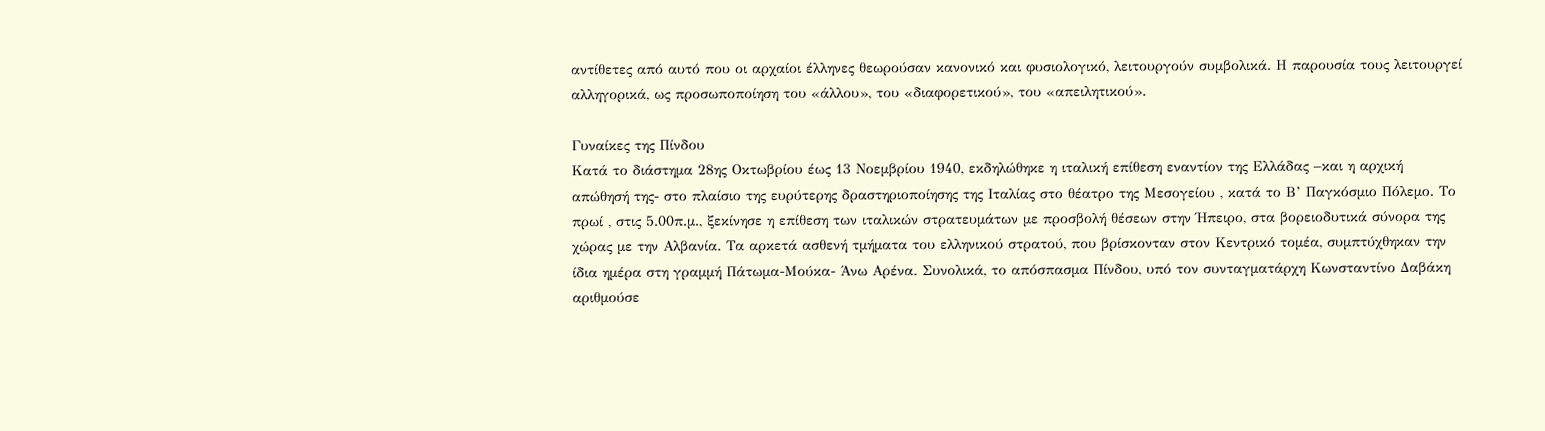αντίθετες από αυτό που οι αρχαίοι έλληνες θεωρούσαν κανονικό και φυσιολογικό, λειτουργούν συμβολικά. Η παρουσία τους λειτουργεί αλληγορικά, ως προσωποποίηση του «άλλου», του «διαφορετικού», του «απειλητικού».

Γυναίκες της Πίνδου
Κατά το διάστημα 28ης Οκτωβρίου έως 13 Νοεμβρίου 1940, εκδηλώθηκε η ιταλική επίθεση εναντίον της Ελλάδας –και η αρχική απώθησή της- στο πλαίσιο της ευρύτερης δραστηριοποίησης της Ιταλίας στο θέατρο της Μεσογείου , κατά το Β’ Παγκόσμιο Πόλεμο. Το πρωί , στις 5.00π.μ., ξεκίνησε η επίθεση των ιταλικών στρατευμάτων με προσβολή θέσεων στην Ήπειρο, στα βορειοδυτικά σύνορα της χώρας με την Αλβανία. Τα αρκετά ασθενή τμήματα του ελληνικού στρατού, που βρίσκονταν στον Κεντρικό τομέα, συμπτύχθηκαν την ίδια ημέρα στη γραμμή Πάτωμα-Μούκα- Άνω Αρένα. Συνολικά, το απόσπασμα Πίνδου, υπό τον συνταγματάρχη Κωνσταντίνο Δαβάκη αριθμούσε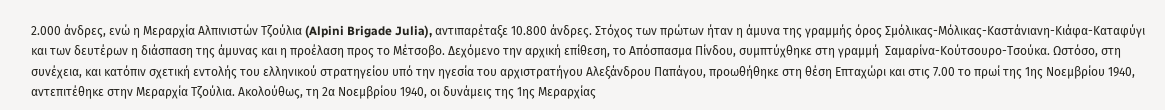2.000 άνδρες, ενώ η Μεραρχία Αλπινιστών Τζούλια (Alpini Brigade Julia), αντιπαρέταξε 10.800 άνδρες. Στόχος των πρώτων ήταν η άμυνα της γραμμής όρος Σμόλικας-Μόλικας-Καστάνιανη-Κιάφα-Καταφύγι και των δευτέρων η διάσπαση της άμυνας και η προέλαση προς το Μέτσοβο. Δεχόμενο την αρχική επίθεση, το Απόσπασμα Πίνδου, συμπτύχθηκε στη γραμμή  Σαμαρίνα-Κούτσουρο-Τσούκα. Ωστόσο, στη συνέχεια, και κατόπιν σχετική εντολής του ελληνικού στρατηγείου υπό την ηγεσία του αρχιστρατήγου Αλεξάνδρου Παπάγου, προωθήθηκε στη θέση Επταχώρι και στις 7.00 το πρωί της 1ης Νοεμβρίου 1940, αντεπιτέθηκε στην Μεραρχία Τζούλια. Ακολούθως, τη 2α Νοεμβρίου 1940, οι δυνάμεις της 1ης Μεραρχίας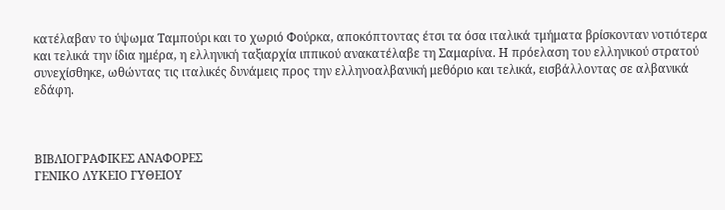κατέλαβαν το ύψωμα Ταμπούρι και το χωριό Φούρκα, αποκόπτοντας έτσι τα όσα ιταλικά τμήματα βρίσκονταν νοτιότερα και τελικά την ίδια ημέρα, η ελληνική ταξιαρχία ιππικού ανακατέλαβε τη Σαμαρίνα. Η πρόελαση του ελληνικού στρατού συνεχίσθηκε, ωθώντας τις ιταλικές δυνάμεις προς την ελληνοαλβανική μεθόριο και τελικά, εισβάλλοντας σε αλβανικά εδάφη.



ΒΙΒΛΙΟΓΡΑΦΙΚΕΣ ΑΝΑΦΟΡΕΣ
ΓΕΝΙΚΟ ΛΥΚΕΙΟ ΓΥΘΕΙΟΥ